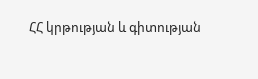ՀՀ կրթության և գիտության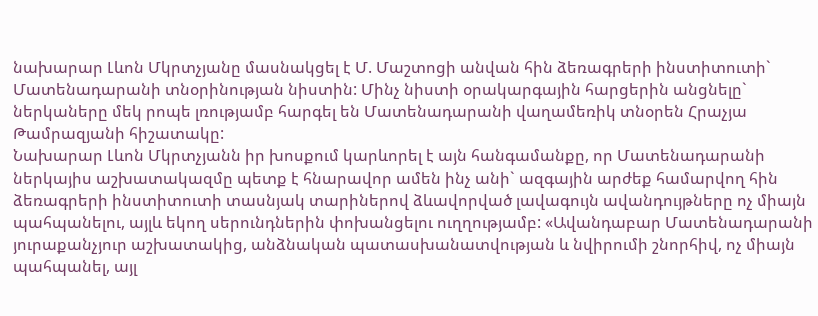նախարար Լևոն Մկրտչյանը մասնակցել է Մ. Մաշտոցի անվան հին ձեռագրերի ինստիտուտի` Մատենադարանի տնօրինության նիստին: Մինչ նիստի օրակարգային հարցերին անցնելը` ներկաները մեկ րոպե լռությամբ հարգել են Մատենադարանի վաղամեռիկ տնօրեն Հրաչյա Թամրազյանի հիշատակը:
Նախարար Լևոն Մկրտչյանն իր խոսքում կարևորել է այն հանգամանքը, որ Մատենադարանի ներկայիս աշխատակազմը պետք է հնարավոր ամեն ինչ անի` ազգային արժեք համարվող հին ձեռագրերի ինստիտուտի տասնյակ տարիներով ձևավորված լավագույն ավանդույթները ոչ միայն պահպանելու, այլև եկող սերունդներին փոխանցելու ուղղությամբ: «Ավանդաբար Մատենադարանի յուրաքանչյուր աշխատակից, անձնական պատասխանատվության և նվիրումի շնորհիվ, ոչ միայն պահպանել, այլ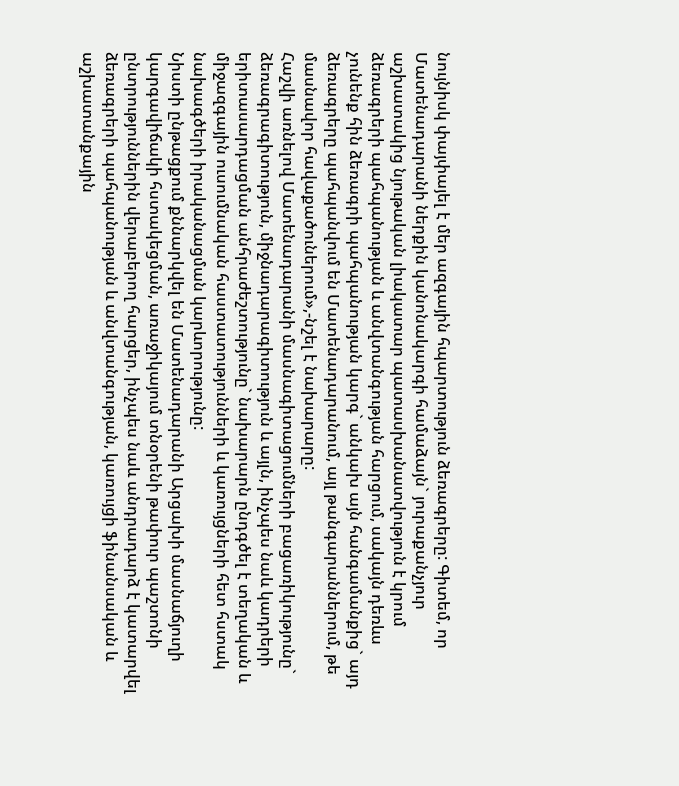նույնիսկ փայփայել է մեր ազգային հպարտություն ձեռագրերը: Գիտեմ, որ Մատենադարանի ներքին կանոնակարգի համաձայն` յուրաքանչյուր աշխատակից նյութական լիակատար պատասխանատվություն է կրում ձեռագրերի պահպանության և անվտանգության հարցում, սակայն դեռևս չունենք հին ձեռագրի պահպանության կարգ` անկախ այն հանգամանքից` այդ ձեռագրերը պահպանվում են Մատենադարանում, այլ թանգարաններում, թե մասնավոր հավաքածուներում»,-նշել է նախարարը:
Հաշվի առնելով Մատենադարանի մասնագիտացումների բացառիկությունը` ձեռագրագիտություն, միջնադարագիտություն և այլն, ինչպես նաև կադրերի երիտասարդացման անհրաժեշտությունը` նախարարն ընդգծել է տեղական և միջազգային ուսումնական հաստատությունների և կառույցների հետ հստակ նախագծերի իրականացման կարևորությունը:
Նիստի ընթացքում քննարկվել են Մատենադարանի Արցախի մասնաճյուղի կարգավիճակի հստակեցման, առաջիկայում տնօրենի թափուր պաշտոնի ընտրություններին վերաբերող հարցեր, ինչպես նաև անդրադարձ է կատարվել ձեռագրերի պահպանության և անվտանգության, կառույցի ֆինանսական և աշխատանքային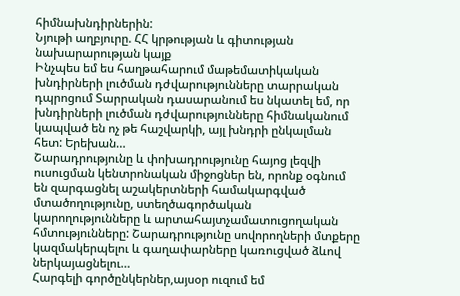հիմնախնդիրներին:
Նյութի աղբյուրը. ՀՀ կրթության և գիտության նախարարության կայք
Ինչպես եմ ես հաղթահարում մաթեմատիկական խնդիրների լուծման դժվարությունները տարրական դպրոցում Տարրական դասարանում ես նկատել եմ, որ խնդիրների լուծման դժվարությունները հիմնականում կապված են ոչ թե հաշվարկի, այլ խնդրի ընկալման հետ: Երեխան…
Շարադրությունը և փոխադրությունը հայոց լեզվի ուսուցման կենտրոնական միջոցներ են, որոնք օգնում են զարգացնել աշակերտների համակարգված մտածողությունը, ստեղծագործական կարողությունները և արտահայտչամատուցողական հմտությունները: Շարադրությունը սովորողների մտքերը կազմակերպելու և գաղափարները կառուցված ձևով ներկայացնելու…
Հարգելի գործընկերներ,այսօր ուզում եմ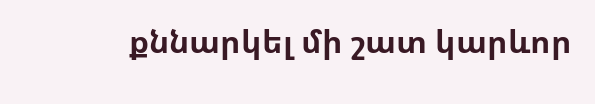քննարկել մի շատ կարևոր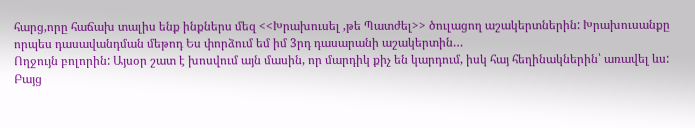հարց,որը հաճախ տալիս ենք ինքներս մեզ <<Խրախուսել ,թե Պատժել>> ծուլացող աշակերտներին: Խրախուսանքը որպես դասավանդման մեթոդ Ես փորձում եմ իմ 3րդ դասարանի աշակերտին…
Ողջույն բոլորին: Այսօր շատ է խոսվում այն մասին, որ մարդիկ քիչ են կարդում, իսկ հայ հեղինակներին՝ առավել ևս: Բայց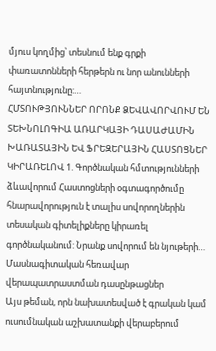մյուս կողմից՝ տեսնում ենք գրքի փառատոնների հերթերն ու նոր անունների հայտնությունը:…
ՀՄՏՈՒԹՅՈՒՆՆԵՐ ՈՐՈՆՔ ՁԵՎԱՎՈՐՎՈՒՄ ԵՆ ՏԵԽՆՈԼՈԳԻԱ ԱՌԱՐԿԱՅԻ ԴԱՍԱԺԱՄԻՆ ԽԱՌԱՏԱՅԻՆ ԵՎ ՖՐԵԶԵՐԱՅԻՆ ՀԱՍՏՈՑՆԵՐ ԿԻՐԱՌԵԼՈՎ 1. Գործնական հմտությունների ձևավորում Հաստոցների օգտագործումը հնարավորություն է տալիս սովորողներին տեսական գիտելիքները կիրառել գործնականում: Նրանք սովորում են նյութերի…
Մասնագիտական հեռավար վերապատրաստման դասընթացներ
Այս թեման, որն նախատեսված է գրական կամ ուսումնական աշխատանքի վերաբերում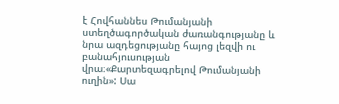է Հովհաննես Թումանյանի ստեղծագործական ժառանգությանը և նրա ազդեցությանը հայոց լեզվի ու բանահյուսության վրա։«Քարտեզագրելով Թումանյանի ուղին»: Սա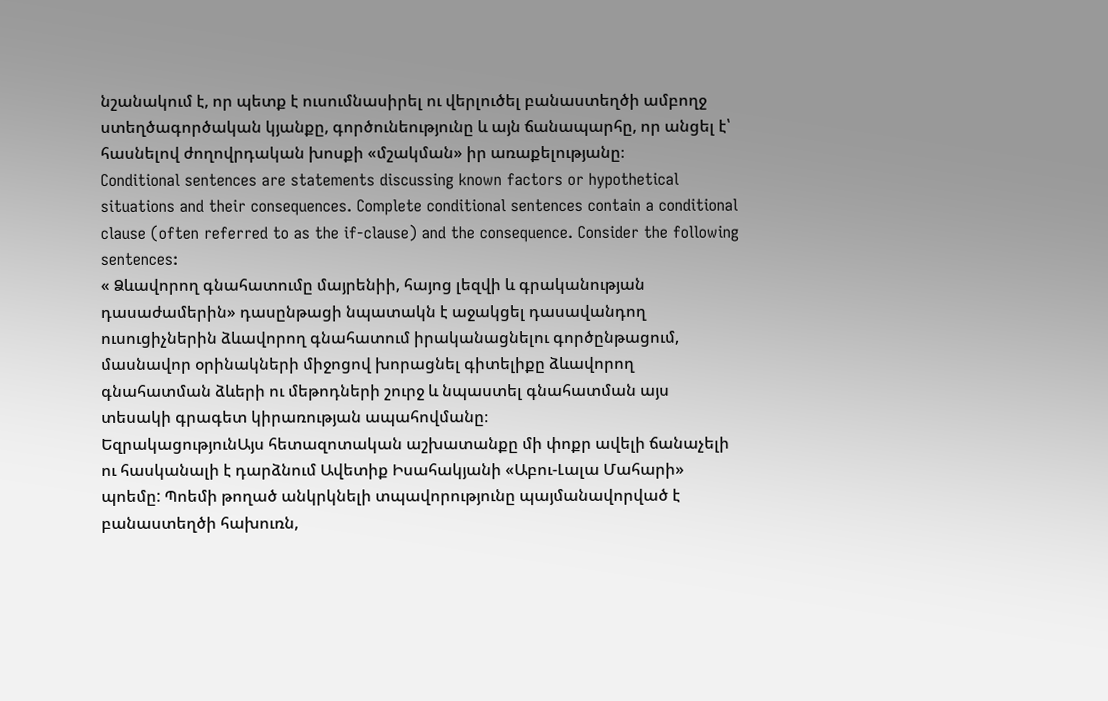նշանակում է, որ պետք է ուսումնասիրել ու վերլուծել բանաստեղծի ամբողջ ստեղծագործական կյանքը, գործունեությունը և այն ճանապարհը, որ անցել է՝ հասնելով ժողովրդական խոսքի «մշակման» իր առաքելությանը։
Conditional sentences are statements discussing known factors or hypothetical situations and their consequences. Complete conditional sentences contain a conditional clause (often referred to as the if-clause) and the consequence. Consider the following sentences:
« Ձևավորող գնահատումը մայրենիի, հայոց լեզվի և գրականության դասաժամերին» դասընթացի նպատակն է աջակցել դասավանդող ուսուցիչներին ձևավորող գնահատում իրականացնելու գործընթացում, մասնավոր օրինակների միջոցով խորացնել գիտելիքը ձևավորող գնահատման ձևերի ու մեթոդների շուրջ և նպաստել գնահատման այս տեսակի գրագետ կիրառության ապահովմանը։
ԵզրակացությունԱյս հետազոտական աշխատանքը մի փոքր ավելի ճանաչելի ու հասկանալի է դարձնում Ավետիք Իսահակյանի «Աբու-Լալա Մահարի» պոեմը: Պոեմի թողած անկրկնելի տպավորությունը պայմանավորված է բանաստեղծի հախուռն,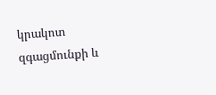կրակոտ զգացմունքի և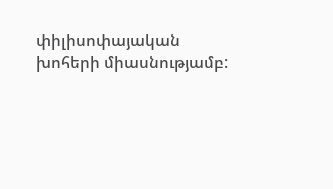փիլիսոփայական խոհերի միասնությամբ: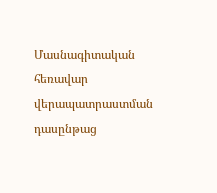Մասնագիտական հեռավար վերապատրաստման դասընթաց